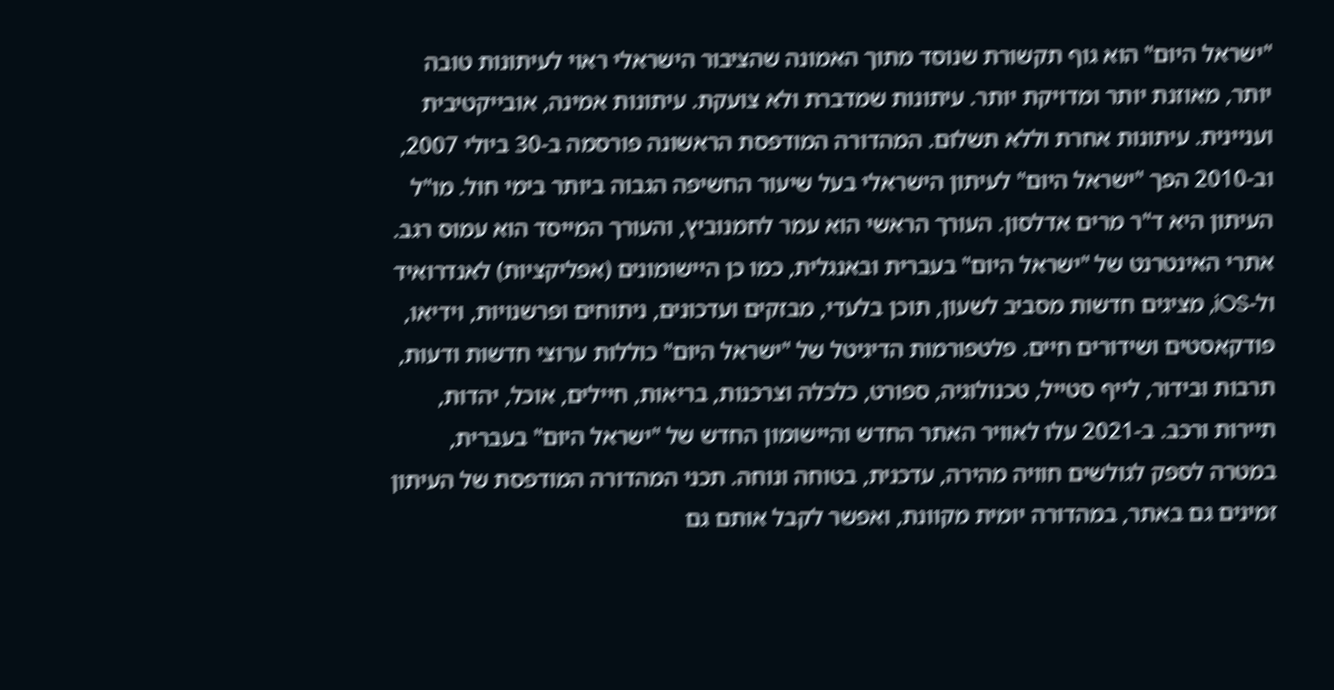"ישראל היום" הוא גוף תקשורת שנוסד מתוך האמונה שהציבור הישראלי ראוי לעיתונות טובה יותר, מאוזנת יותר ומדויקת יותר. עיתונות שמדברת ולא צועקת. עיתונות אמינה, אובייקטיבית ועניינית. עיתונות אחרת וללא תשלום. המהדורה המודפסת הראשונה פורסמה ב-30 ביולי 2007, וב-2010 הפך "ישראל היום" לעיתון הישראלי בעל שיעור החשיפה הגבוה ביותר בימי חול. מו"ל העיתון היא ד"ר מרים אדלסון. העורך הראשי הוא עמר לחמנוביץ, והעורך המייסד הוא עמוס רגב. אתרי האינטרנט של "ישראל היום" בעברית ובאנגלית, כמו כן היישומונים (אפליקציות) לאנדרואיד ול-iOS, מציגים חדשות מסביב לשעון, תוכן בלעדי, מבזקים ועדכונים, ניתוחים ופרשנויות, וידיאו, פודקאסטים ושידורים חיים. פלטפורמות הדיגיטל של "ישראל היום" כוללות ערוצי חדשות ודעות, תרבות ובידור, לייף סטייל, טכנולוגיה, ספורט, כלכלה וצרכנות, בריאות, חיילים, אוכל, יהדות, תיירות ורכב. ב-2021 עלו לאוויר האתר החדש והיישומון החדש של "ישראל היום" בעברית, במטרה לספק לגולשים חוויה מהירה, עדכנית, בטוחה ונוחה. תכני המהדורה המודפסת של העיתון זמינים גם באתר, במהדורה יומית מקוונת, ואפשר לקבל אותם גם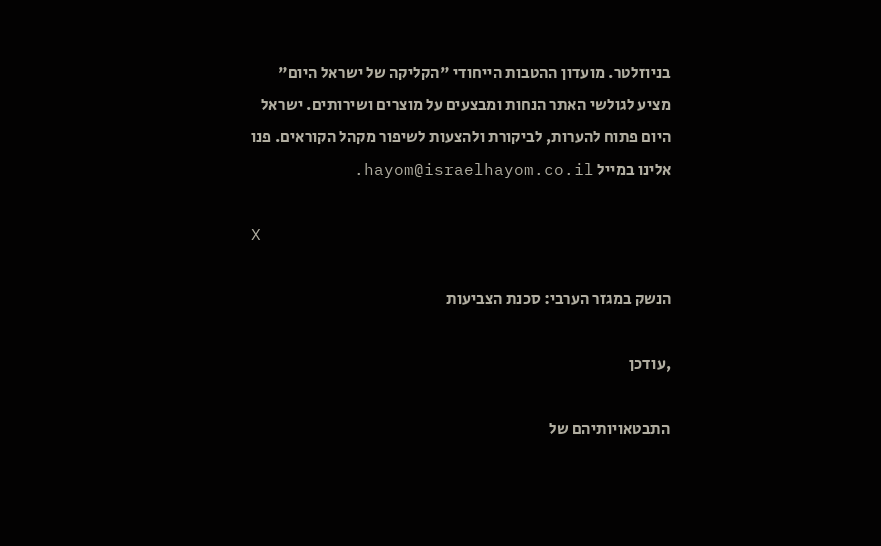בניוזלטר. מועדון ההטבות הייחודי "הקליקה של ישראל היום" מציע לגולשי האתר הנחות ומבצעים על מוצרים ושירותים. ישראל היום פתוח להערות, לביקורת ולהצעות לשיפור מקהל הקוראים. פנו אלינו במייל hayom@israelhayom.co.il.

X

הנשק במגזר הערבי: סכנת הצביעות

,עודכן

התבטאויותיהם של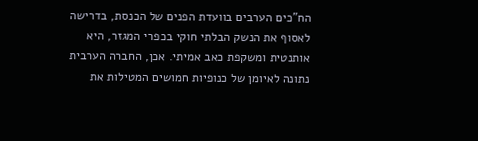הח"כים הערבים בוועדת הפנים של הכנסת, בדרישה לאסוף את הנשק הבלתי חוקי בכפרי המגזר, היא אותנטית ומשקפת כאב אמיתי. אכן, החברה הערבית נתונה לאיומן של כנופיות חמושים המטילות את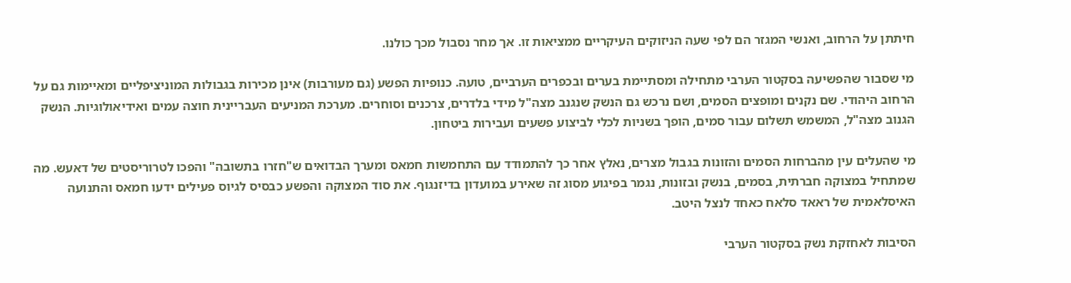חיתתן על הרחוב, ואנשי המגזר הם לפי שעה הניזוקים העיקריים ממציאות זו. אך מחר נסבול מכך כולנו.

מי שסבור שהפשיעה בסקטור הערבי מתחילה ומסתיימת בערים ובכפרים הערביים, טועה. כנופיות הפשע (גם מעורבות) אינן מכירות בגבולות המוניציפליים ומאיימות גם על הרחוב היהודי. שם נקנים ומופצים הסמים, ושם נרכש גם הנשק שנגנב מצה"ל מידי בלדרים, צרכנים וסוחרים. מערכת המניעים העבריינית חוצה עמים ואידיאולוגיות. הנשק הגנוב מצה"ל, המשמש תשלום עבור סמים, הופך בשניות לכלי לביצוע פשעים ועבירות ביטחון.

מי שהעלים עין מהברחות הסמים והזונות בגבול מצרים, נאלץ אחר כך להתמודד עם התחמשות חמאס ומערך הבדואים ש"חזרו בתשובה" והפכו לטרוריסטים של דאעש. מה שמתחיל במצוקה חברתית, בסמים, בנשק ובזונות, נגמר בפיגוע מסוג זה שאירע במועדון בדיזנגוף. את סוד המצוקה והפשע כבסיס לגיוס פעילים ידעו חמאס והתנועה האיסלאמית של ראאד סלאח כאחד לנצל היטב.

הסיבות לאחזקת נשק בסקטור הערבי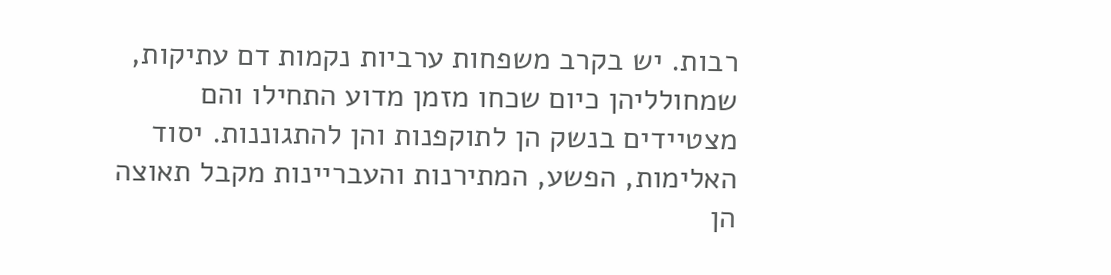רבות. יש בקרב משפחות ערביות נקמות דם עתיקות, שמחולליהן כיום שכחו מזמן מדוע התחילו והם מצטיידים בנשק הן לתוקפנות והן להתגוננות. יסוד האלימות, הפשע, המתירנות והעבריינות מקבל תאוצה הן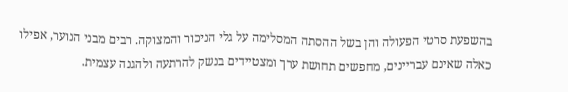בהשפעת סרטי הפעולה והן בשל ההסתה המסלימה על גלי הניכור והמצוקה. רבים מבני הנוער, אפילו כאלה שאינם עבריינים, מחפשים תחושת ערך ומצטיידים בנשק להרתעה ולהגנה עצמית.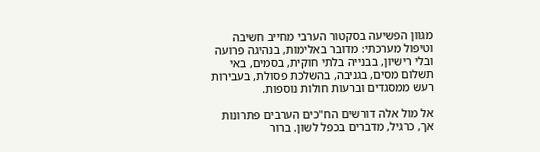מגוון הפשיעה בסקטור הערבי מחייב חשיבה וטיפול מערכתי: מדובר באלימות, בנהיגה פרועה ובלי רישיון, בבנייה בלתי חוקית, בסמים, באי תשלום מסים, בגניבה, בהשלכת פסולת, בעבירות רעש ממסגדים וברעות חולות נוספות.

אל מול אלה דורשים הח"כים הערבים פתרונות אך, כרגיל, מדברים בכפל לשון. ברור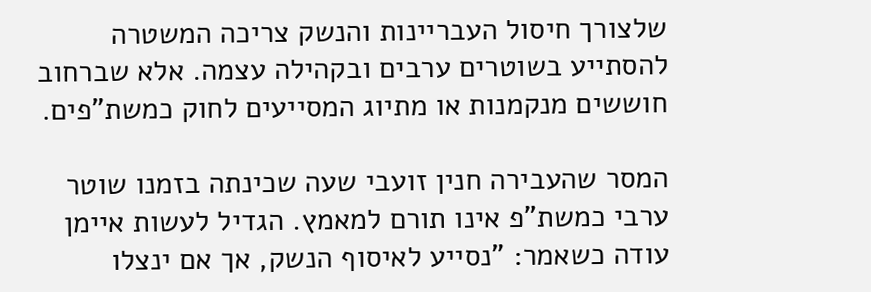שלצורך חיסול העבריינות והנשק צריכה המשטרה להסתייע בשוטרים ערבים ובקהילה עצמה. אלא שברחוב חוששים מנקמנות או מתיוג המסייעים לחוק כמשת"פים.

המסר שהעבירה חנין זועבי שעה שכינתה בזמנו שוטר ערבי כמשת"פ אינו תורם למאמץ. הגדיל לעשות איימן עודה כשאמר: "נסייע לאיסוף הנשק, אך אם ינצלו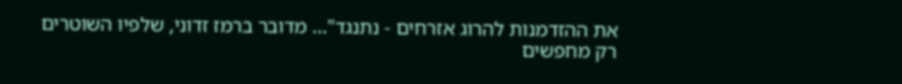את ההזדמנות להרוג אזרחים - נתנגד"... מדובר ברמז זדוני, שלפיו השוטרים רק מחפשים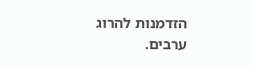הזדמנות להרוג ערבים.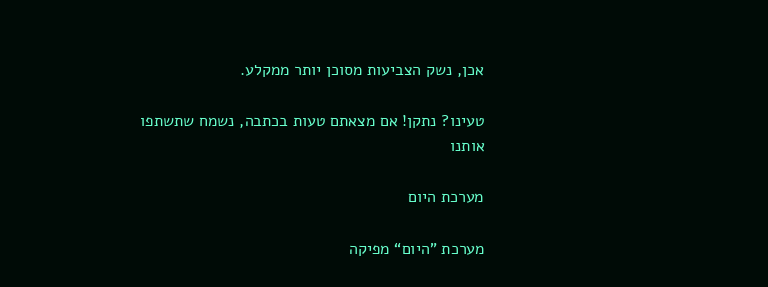אכן, נשק הצביעות מסוכן יותר ממקלע.

טעינו? נתקן! אם מצאתם טעות בכתבה, נשמח שתשתפו אותנו

מערכת היום

מערכת "היום“ מפיקה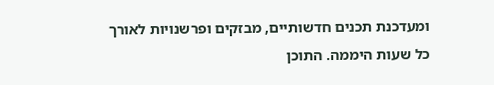ומעדכנת תכנים חדשותיים, מבזקים ופרשנויות לאורך כל שעות היממה. התוכן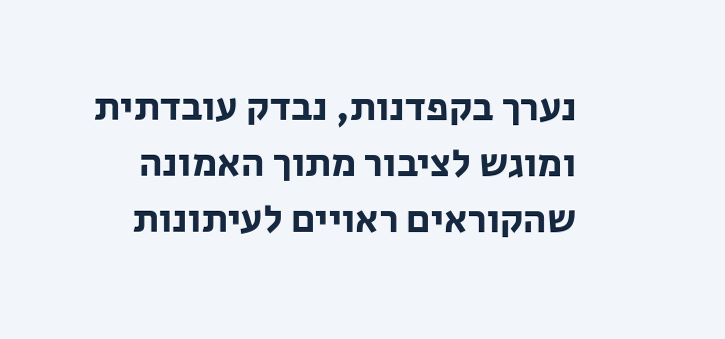נערך בקפדנות, נבדק עובדתית ומוגש לציבור מתוך האמונה שהקוראים ראויים לעיתונות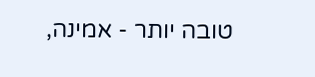טובה יותר - אמינה,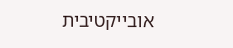אובייקטיבית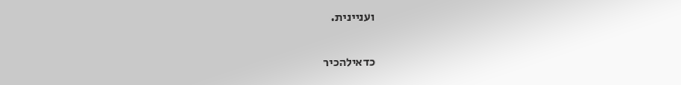ועניינית.

כדאילהכיר